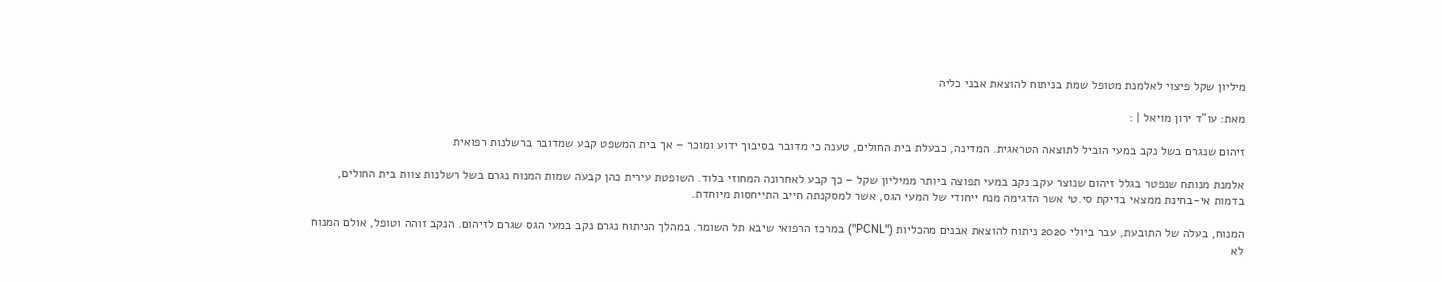מיליון שקל פיצוי לאלמנת מטופל שמת בניתוח להוצאת אבני כליה

מאת: עו"ד ירון מויאל | :

זיהום שנגרם בשל נקב במעי הוביל לתוצאה הטראגית. המדינה, כבעלת בית החולים, טענה כי מדובר בסיבוך ידוע ומוכר – אך בית המשפט קבע שמדובר ברשלנות רפואית

אלמנת מנותח שנפטר בגלל זיהום שנוצר עקב נקב במעי תפוצה ביותר ממיליון שקל – כך קבע לאחרונה המחוזי בלוד. השופטת עירית כהן קבעה שמות המנוח נגרם בשל רשלנות צוות בית החולים, בדמות אי-בחינת ממצאי בדיקת סי.טי אשר הדגימה מנח ייחודי של המעי הגס, אשר למסקנתה חייב התייחסות מיוחדת.

המנוח, בעלה של התובעת, עבר ביולי 2020 ניתוח להוצאת אבנים מהכליות ("PCNL") במרכז הרפואי שיבא תל השומר. במהלך הניתוח נגרם נקב במעי הגס שגרם לזיהום. הנקב זוהה וטופל, אולם המנוח לא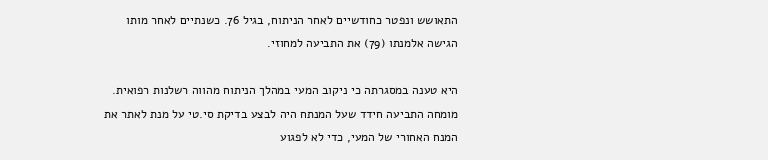התאושש ונפטר כחודשיים לאחר הניתוח, בגיל 76. כשנתיים לאחר מותו הגישה אלמנתו (79) את התביעה למחוזי.

היא טענה במסגרתה כי ניקוב המעי במהלך הניתוח מהווה רשלנות רפואית. מומחה התביעה חידד שעל המנתח היה לבצע בדיקת סי.טי על מנת לאתר את המנח האחורי של המעי, כדי לא לפגוע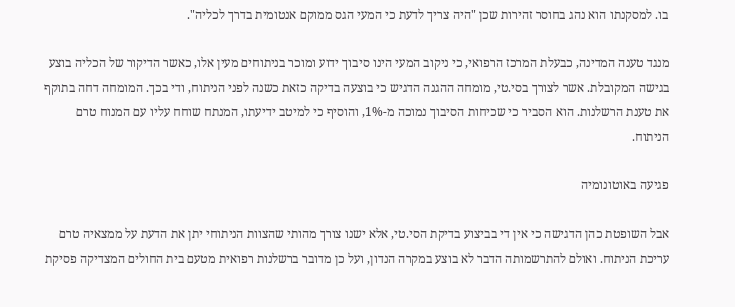בו. למסקנתו הוא נהג בחוסר זהירות שכן "היה צריך לדעת כי המעי הגס ממוקם אנטומית בדרך לכליה".

מנגד טענה המדינה, כבעלת המרכז הרפואי, כי ניקוב המעי הינו סיבוך ידוע ומוכר בניתוחים מעין אלו, כאשר הדיקור של הכליה בוצע בגישה המקובלת. אשר לצורך בסי.טי, מומחה ההגנה הדגיש כי בוצעה בדיקה כזאת כשנה לפני הניתוח, ודי בכך. המומחה דחה בתוקף את טענת הרשלנות. הוא הסביר כי שכיחות הסיבוך נמוכה מ-1%, והוסיף כי למיטב ידיעתו, המנתח שוחח עליו עם המנוח טרם הניתוח.

פגיעה באוטונומיה

אבל השופטת כהן הדגישה כי אין די בביצוע בדיקת הסי.טי, אלא ישנו צורך מהותי שהצוות הניתוחי יתן את הדעת על ממצאיה טרם עריכת הניתוח. ואולם להתרשמותה הדבר לא בוצע במקרה הנדון, ועל כן מדובר ברשלנות רפואית מטעם בית החולים המצדיקה פסיקת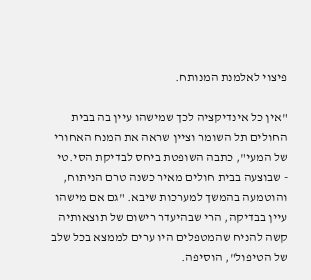פיצוי לאלמנת המנותח.

"אין כל אינדיקציה לכך שמישהו עיין בה בבית החולים תל השומר וציין שראה את המנח האחורי של המעי", כתבה השופטת ביחס לבדיקת הסי.טי - שבוצעה בבית חולים מאיר כשנה טרם הניתוח, והוטמעה בהמשך למערכות שיבא. "גם אם מישהו עיין בבדיקה, הרי שבהיעדר רישום של תוצאותיה קשה להניח שהמטפלים היו ערים לממצא בכל שלב של הטיפול", הוסיפה.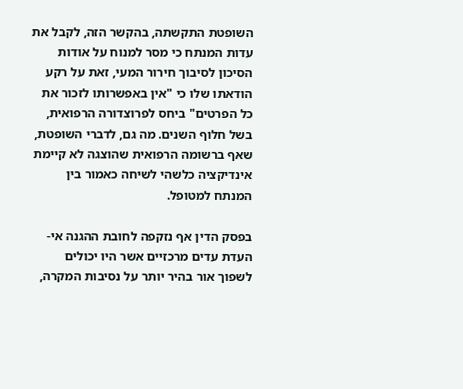השופטת התקשתה, בהקשר הזה, לקבל את עדות המנתח כי מסר למנוח על אודות הסיכון לסיבוך חירור המעי, זאת על רקע הודאתו שלו כי "אין באפשרותו לזכור את כל הפרטים" ביחס לפרוצדורה הרפואית, בשל חלוף השנים. מה גם, לדברי השופטת, שאף ברשומה הרפואית שהוצגה לא קיימת אינדיקציה כלשהי לשיחה כאמור בין המנתח למטופל.

בפסק הדין אף נזקפה לחובת ההגנה אי-העדת עדים מרכזיים אשר היו יכולים לשפוך אור בהיר יותר על נסיבות המקרה,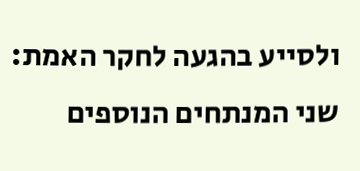ולסייע בהגעה לחקר האמת: שני המנתחים הנוספים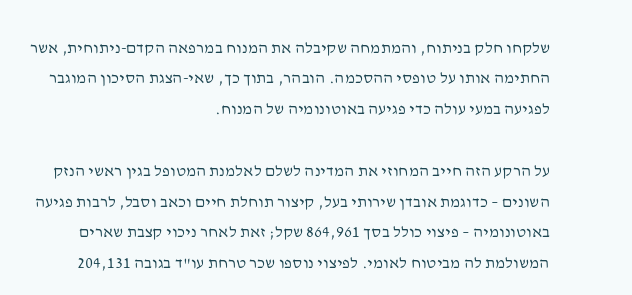שלקחו חלק בניתוח, והמתמחה שקיבלה את המנוח במרפאה הקדם-ניתוחית, אשר החתימה אותו על טופסי ההסכמה. הובהר, בתוך כך, שאי-הצגת הסיכון המוגבר לפגיעה במעי עולה כדי פגיעה באוטונומיה של המנוח.

על הרקע הזה חייב המחוזי את המדינה לשלם לאלמנת המטופל בגין ראשי הנזק השונים – כדוגמת אובדן שירותי בעל, קיצור תוחלת חיים וכאב וסבל, לרבות פגיעה באוטונומיה – פיצוי כולל בסך 864,961 שקל; זאת לאחר ניכוי קצבת שארים המשולמת לה מביטוח לאומי. לפיצוי נוספו שכר טרחת עו"ד בגובה 204,131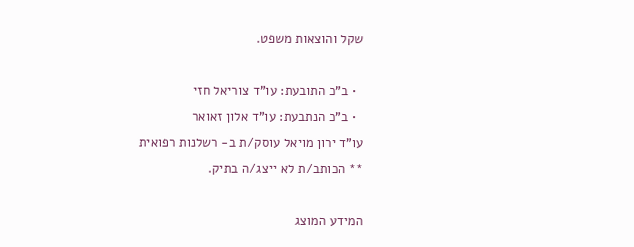שקל והוצאות משפט.

  • ב"כ התובעת: עו"ד צוריאל חזי
  • ב"כ הנתבעת: עו"ד אלון זאואר
עו"ד ירון מויאל עוסק/ת ב- רשלנות רפואית
** הכותב/ת לא ייצג/ה בתיק.

המידע המוצג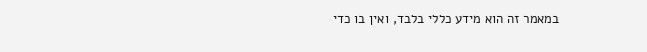במאמר זה הוא מידע כללי בלבד, ואין בו כדי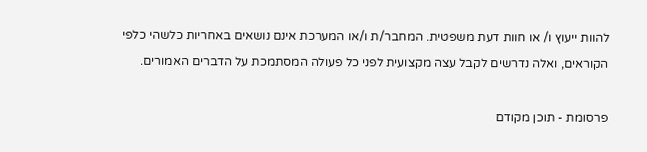להוות ייעוץ ו/ או חוות דעת משפטית. המחבר/ת ו/או המערכת אינם נושאים באחריות כלשהי כלפי הקוראים, ואלה נדרשים לקבל עצה מקצועית לפני כל פעולה המסתמכת על הדברים האמורים.

פרסומת - תוכן מקודם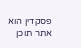פסקדין הוא אתר תוכן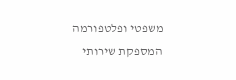משפטי ופלטפורמה המספקת שירותי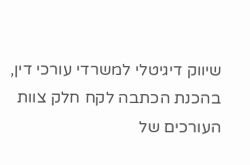שיווק דיגיטלי למשרדי עורכי דין,
בהכנת הכתבה לקח חלק צוות העורכים של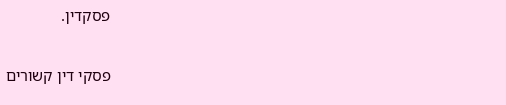פסקדין.

פסקי דין קשורים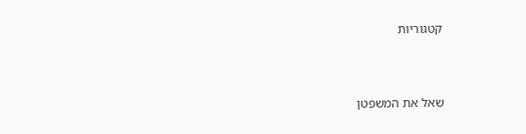קטגוריות


שאל את המשפטן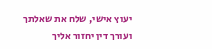יעוץ אישי, שלח את שאלתך ועורך דין יחזור אליך